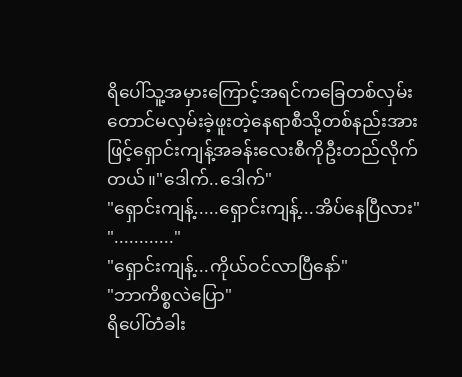ရိပေါ်သူ့အမှားကြောင့်အရင်ကခြေတစ်လှမ်းတောင်မလှမ်းခဲ့ဖူးတဲ့နေရာစီသို့တစ်နည်းအား
ဖြင့်ရှောင်းကျန့်အခန်းလေးစီကိုဦးတည်လိုက်တယ်။"ဒေါက်..ဒေါက်"
"ရှောင်းကျန့်.....ရှောင်းကျန့်...အိပ်နေပြီလား"
"............"
"ရှောင်းကျန့်...ကိုယ်ဝင်လာပြီနော်"
"ဘာကိစ္စလဲပြော"
ရိပေါ်တံခါး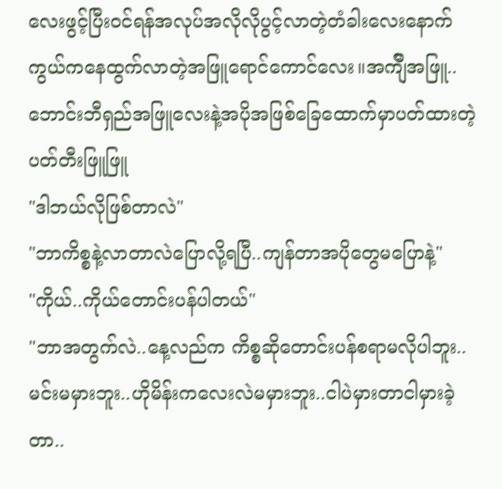လေးဖွင့်ပြီးဝင်ရန်အလုပ်အလိုလိုပွင့်လာတဲ့တံခါးလေးနောက်ကွယ်ကနေထွက်လာတဲ့အဖြူရောင်ကောင်လေး။အက်ျီအဖြူ..ဘောင်းဘီရှည်အဖြူလေးနဲ့အပိုအဖြစ်ခြေထောက်မှာပတ်ထားတဲ့ပတ်တီးဖြူဖြူ
"ဒါဘယ်လိုဖြစ်တာလဲ"
"ဘာကိစ္စနဲ့လာတာလဲပြောလို့ရပြီ..ကျန်တာအပိုတွေမပြောနဲ့"
"ကိုယ်..ကိုယ်တောင်းပန်ပါတယ်"
"ဘာအတွက်လဲ..နေ့လည်က ကိစ္စဆိုတောင်းပန်စရာမလိုပါဘူး..မင်းမမှားဘူး..ဟိုမိန်းကလေးလဲမမှားဘူး..ငါပဲမှားတာငါမှားခဲ့တာ..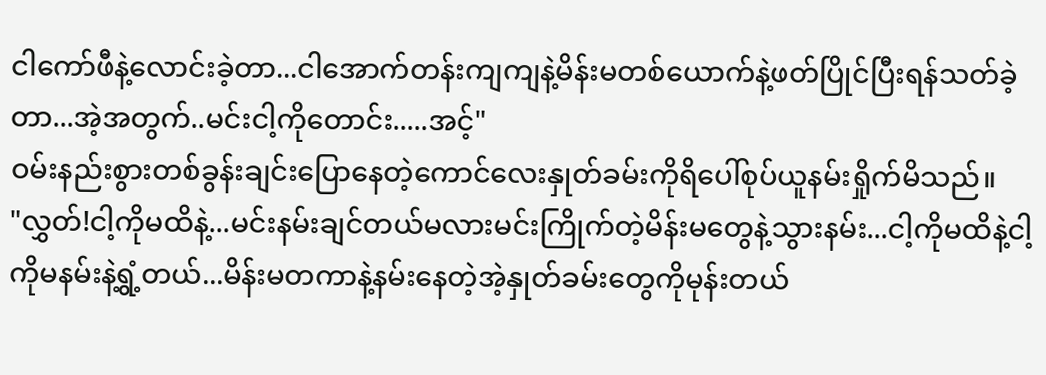ငါကော်ဖီနဲ့လောင်းခဲ့တာ...ငါအောက်တန်းကျကျနဲ့မိန်းမတစ်ယောက်နဲ့ဖတ်ပြိုင်ပြီးရန်သတ်ခဲ့တာ...အဲ့အတွက်..မင်းငါ့ကိုတောင်း.....အင့်"
ဝမ်းနည်းစွားတစ်ခွန်းချင်းပြောနေတဲ့ကောင်လေးနှုတ်ခမ်းကိုရိပေါ်စုပ်ယူနမ်းရှိုက်မိသည်။
"လွှတ်!ငါ့ကိုမထိနဲ့...မင်းနမ်းချင်တယ်မလားမင်းကြိုက်တဲ့မိန်းမတွေနဲ့သွားနမ်း...ငါ့ကိုမထိနဲ့ငါ့ကိုမနမ်းနဲ့ရွံ့တယ်...မိန်းမတကာနဲ့နမ်းနေတဲ့အဲ့နှုတ်ခမ်းတွေကိုမုန်းတယ်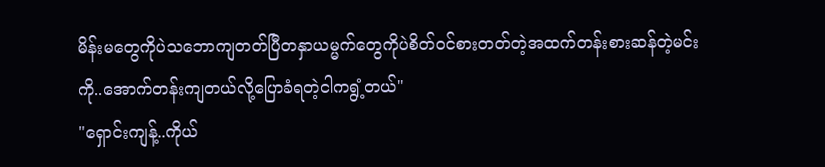မိန်းမတွေကိုပဲသဘောကျတတ်ပြီတနှာယမ္မက်တွေကိုပဲစိတ်ဝင်စားတတ်တဲ့အထက်တန်းစားဆန်တဲ့မင်းကို..အောက်တန်းကျတယ်လို့ပြောခံရတဲ့ငါကရွံ့တယ်"
"ရှောင်းကျန့်..ကိုယ်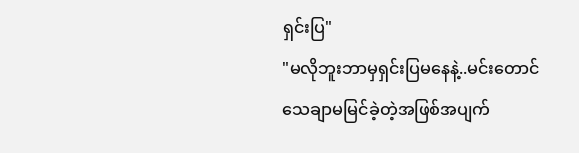ရှင်းပြ"
"မလိုဘူးဘာမှရှင်းပြမနေနဲ့..မင်းတောင်သေချာမမြင်ခဲ့တဲ့အဖြစ်အပျက်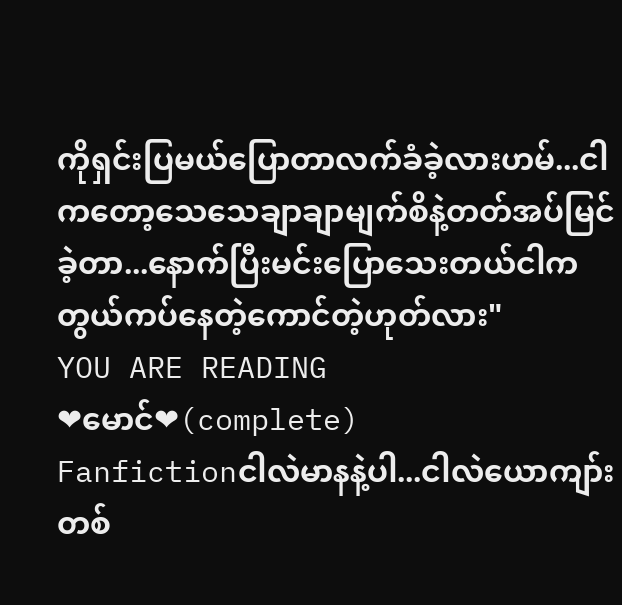ကိုရှင်းပြမယ်ပြောတာလက်ခံခဲ့လားဟမ်...ငါကတော့သေသေချာချာမျက်စိနဲ့တတ်အပ်မြင်ခဲ့တာ...နောက်ပြီးမင်းပြောသေးတယ်ငါကတွယ်ကပ်နေတဲ့ကောင်တဲ့ဟုတ်လား"
YOU ARE READING
❤မောင်❤(complete)
Fanfictionငါလဲမာနနဲ့ပါ...ငါလဲယောကျာ်းတစ်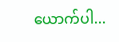ယောက်ပါ...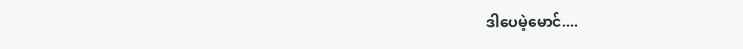ဒါပေမဲ့မောင်....